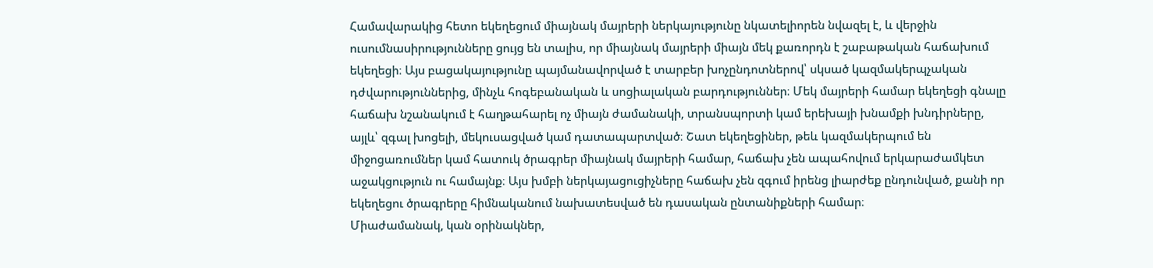Համավարակից հետո եկեղեցում միայնակ մայրերի ներկայությունը նկատելիորեն նվազել է, և վերջին ուսումնասիրությունները ցույց են տալիս, որ միայնակ մայրերի միայն մեկ քառորդն է շաբաթական հաճախում եկեղեցի։ Այս բացակայությունը պայմանավորված է տարբեր խոչընդոտներով՝ սկսած կազմակերպչական դժվարություններից, մինչև հոգեբանական և սոցիալական բարդություններ։ Մեկ մայրերի համար եկեղեցի գնալը հաճախ նշանակում է հաղթահարել ոչ միայն ժամանակի, տրանսպորտի կամ երեխայի խնամքի խնդիրները, այլև՝ զգալ խոցելի, մեկուսացված կամ դատապարտված։ Շատ եկեղեցիներ, թեև կազմակերպում են միջոցառումներ կամ հատուկ ծրագրեր միայնակ մայրերի համար, հաճախ չեն ապահովում երկարաժամկետ աջակցություն ու համայնք։ Այս խմբի ներկայացուցիչները հաճախ չեն զգում իրենց լիարժեք ընդունված, քանի որ եկեղեցու ծրագրերը հիմնականում նախատեսված են դասական ընտանիքների համար։
Միաժամանակ, կան օրինակներ,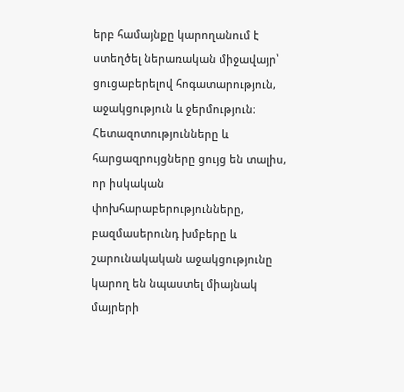երբ համայնքը կարողանում է ստեղծել ներառական միջավայր՝ ցուցաբերելով հոգատարություն, աջակցություն և ջերմություն։ Հետազոտությունները և հարցազրույցները ցույց են տալիս, որ իսկական փոխհարաբերությունները, բազմասերունդ խմբերը և շարունակական աջակցությունը կարող են նպաստել միայնակ մայրերի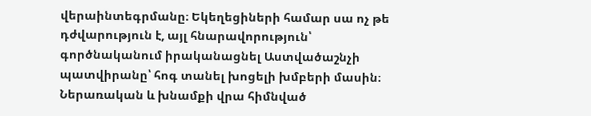վերաինտեգրմանը։ Եկեղեցիների համար սա ոչ թե դժվարություն է, այլ հնարավորություն՝ գործնականում իրականացնել Աստվածաշնչի պատվիրանը՝ հոգ տանել խոցելի խմբերի մասին։ Ներառական և խնամքի վրա հիմնված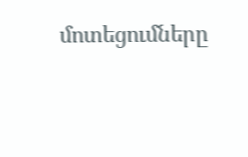մոտեցումները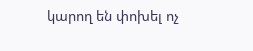կարող են փոխել ոչ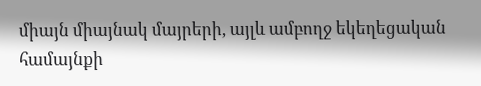միայն միայնակ մայրերի, այլև ամբողջ եկեղեցական համայնքի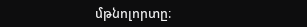մթնոլորտը։